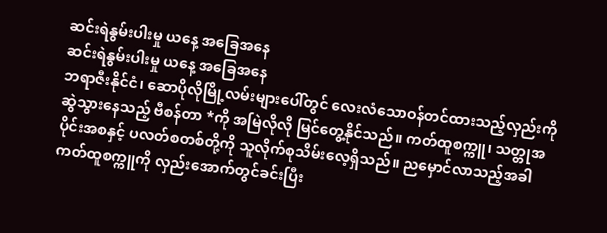ဆင်းရဲနွမ်းပါးမှု ယနေ့ အခြေအနေ
ဆင်းရဲနွမ်းပါးမှု ယနေ့ အခြေအနေ
ဘရာဇီးနိုင်ငံ၊ ဆောပိုလိုမြို့လမ်းများပေါ်တွင် လေးလံသောဝန်တင်ထားသည့်လှည်းကို ဆွဲသွားနေသည့် ဗီစန်တာ *ကို အမြဲလိုလို မြင်တွေ့နိုင်သည်။ ကတ်ထူစက္ကူ၊ သတ္တုအပိုင်းအစနှင့် ပလတ်စတစ်တို့ကို သူလိုက်စုသိမ်းလေ့ရှိသည်။ ညမှောင်လာသည့်အခါ ကတ်ထူစက္ကူကို လှည်းအောက်တွင်ခင်းပြီး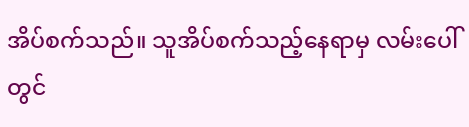အိပ်စက်သည်။ သူအိပ်စက်သည့်နေရာမှ လမ်းပေါ်တွင်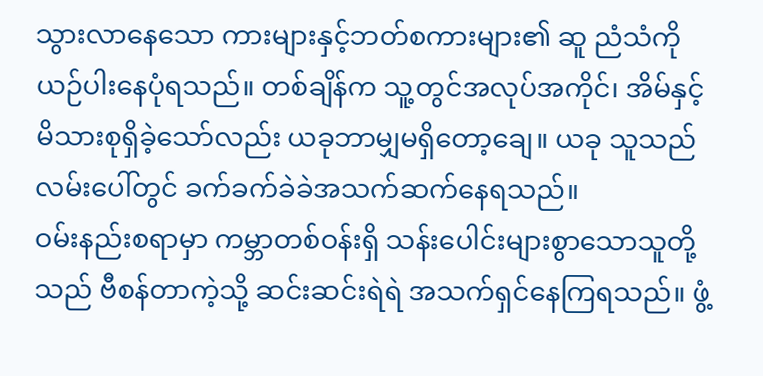သွားလာနေသော ကားများနှင့်ဘတ်စကားများ၏ ဆူ ညံသံကို ယဉ်ပါးနေပုံရသည်။ တစ်ချိန်က သူ့တွင်အလုပ်အကိုင်၊ အိမ်နှင့် မိသားစုရှိခဲ့သော်လည်း ယခုဘာမျှမရှိတော့ချေ။ ယခု သူသည် လမ်းပေါ်တွင် ခက်ခက်ခဲခဲအသက်ဆက်နေရသည်။
ဝမ်းနည်းစရာမှာ ကမ္ဘာတစ်ဝန်းရှိ သန်းပေါင်းများစွာသောသူတို့သည် ဗီစန်တာကဲ့သို့ ဆင်းဆင်းရဲရဲ အသက်ရှင်နေကြရသည်။ ဖွံ့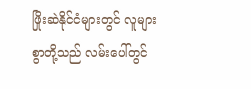ဖြိုးဆဲနိုင်ငံများတွင် လူများစွာတို့သည် လမ်းပေါ်တွင်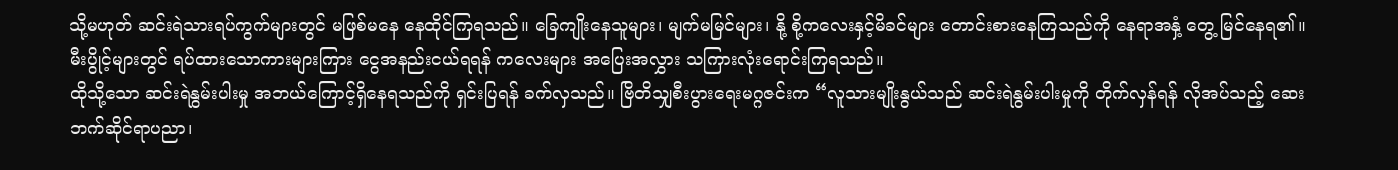သို့မဟုတ် ဆင်းရဲသားရပ်ကွက်များတွင် မဖြစ်မနေ နေထိုင်ကြရသည်။ ခြေကျိုးနေသူများ၊ မျက်မမြင်များ၊ နို့ စို့ကလေးနှင့်မိခင်များ တောင်းစားနေကြသည်ကို နေရာအနှံ့ တွေ့ မြင်နေရ၏။ မီးပွိုင့်များတွင် ရပ်ထားသောကားများကြား ငွေအနည်းငယ်ရရန် ကလေးများ အပြေးအလွှား သကြားလုံးရောင်းကြရသည်။
ထိုသို့သော ဆင်းရဲနွမ်းပါးမှု အဘယ်ကြောင့်ရှိနေရသည်ကို ရှင်းပြရန် ခက်လှသည်။ ဗြိတိသျှစီးပွားရေးမဂ္ဂဇင်းက “လူသားမျိုးနွယ်သည် ဆင်းရဲနွမ်းပါးမှုကို တိုက်လှန်ရန် လိုအပ်သည့် ဆေးဘက်ဆိုင်ရာပညာ၊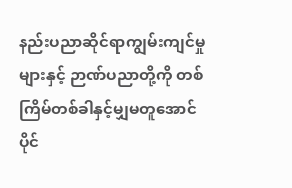နည်းပညာဆိုင်ရာကျွမ်းကျင်မှုများနှင့် ဉာဏ်ပညာတို့ကို တစ်ကြိမ်တစ်ခါနှင့်မျှမတူအောင် ပိုင်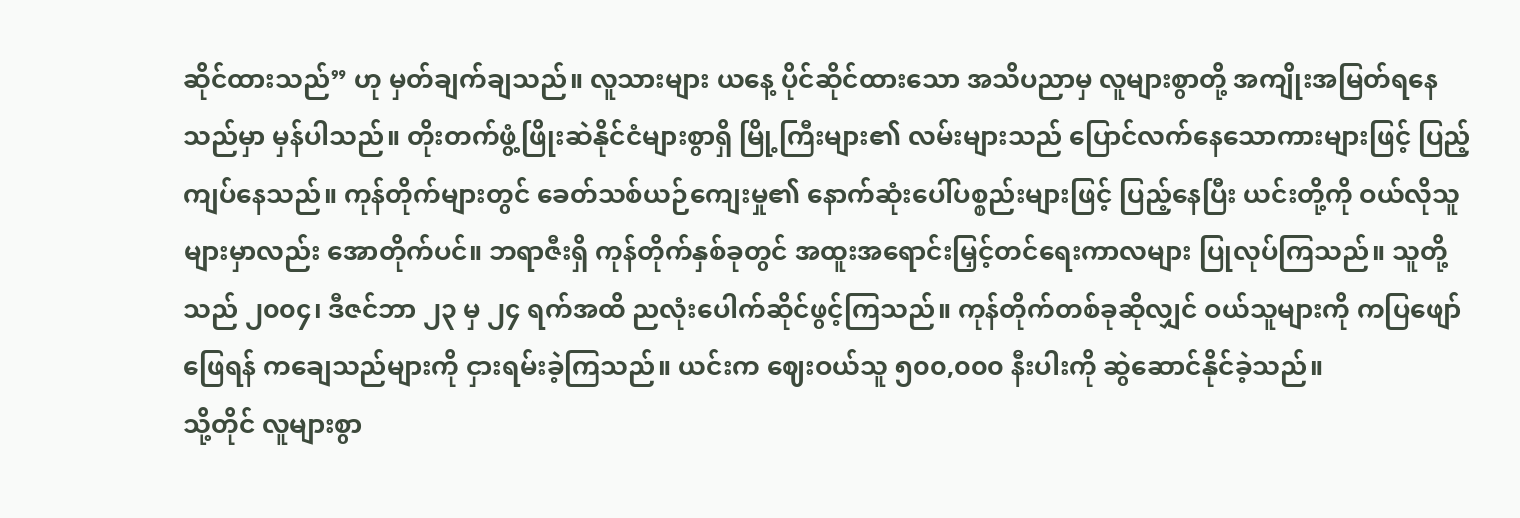ဆိုင်ထားသည်” ဟု မှတ်ချက်ချသည်။ လူသားများ ယနေ့ ပိုင်ဆိုင်ထားသော အသိပညာမှ လူများစွာတို့ အကျိုးအမြတ်ရနေသည်မှာ မှန်ပါသည်။ တိုးတက်ဖွံ့ဖြိုးဆဲနိုင်ငံများစွာရှိ မြို့ကြီးများ၏ လမ်းများသည် ပြောင်လက်နေသောကားများဖြင့် ပြည့်ကျပ်နေသည်။ ကုန်တိုက်များတွင် ခေတ်သစ်ယဉ်ကျေးမှု၏ နောက်ဆုံးပေါ်ပစ္စည်းများဖြင့် ပြည့်နေပြီး ယင်းတို့ကို ဝယ်လိုသူများမှာလည်း အောတိုက်ပင်။ ဘရာဇီးရှိ ကုန်တိုက်နှစ်ခုတွင် အထူးအရောင်းမြှင့်တင်ရေးကာလများ ပြုလုပ်ကြသည်။ သူတို့သည် ၂၀၀၄၊ ဒီဇင်ဘာ ၂၃ မှ ၂၄ ရက်အထိ ညလုံးပေါက်ဆိုင်ဖွင့်ကြသည်။ ကုန်တိုက်တစ်ခုဆိုလျှင် ဝယ်သူများကို ကပြဖျော်ဖြေရန် ကချေသည်များကို ငှားရမ်းခဲ့ကြသည်။ ယင်းက ဈေးဝယ်သူ ၅၀၀,၀၀၀ နီးပါးကို ဆွဲဆောင်နိုင်ခဲ့သည်။
သို့တိုင် လူများစွာ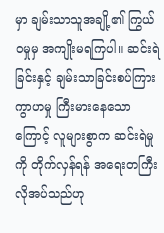မှာ ချမ်းသာသူအချို့၏ ကြွယ်ဝမှုမှ အကျိုးမရကြပါ။ ဆင်းရဲခြင်းနှင့် ချမ်းသာခြင်းစပ်ကြား ကွာဟမှု ကြီးမားနေသောကြောင့် လူများစွာက ဆင်းရဲမှုကို တိုက်လှန်ရန် အရေးတကြီးလိုအပ်သည်ဟု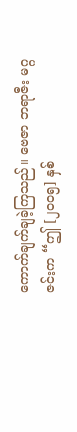ကောက်ချက်ချခဲ့ကြသည်။ ဗေဇာ ဘရာဇီး မဂ္ဂဇင်းက “ဤ [၂၀၀၅] နှစ်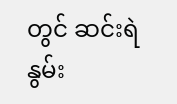တွင် ဆင်းရဲနွမ်း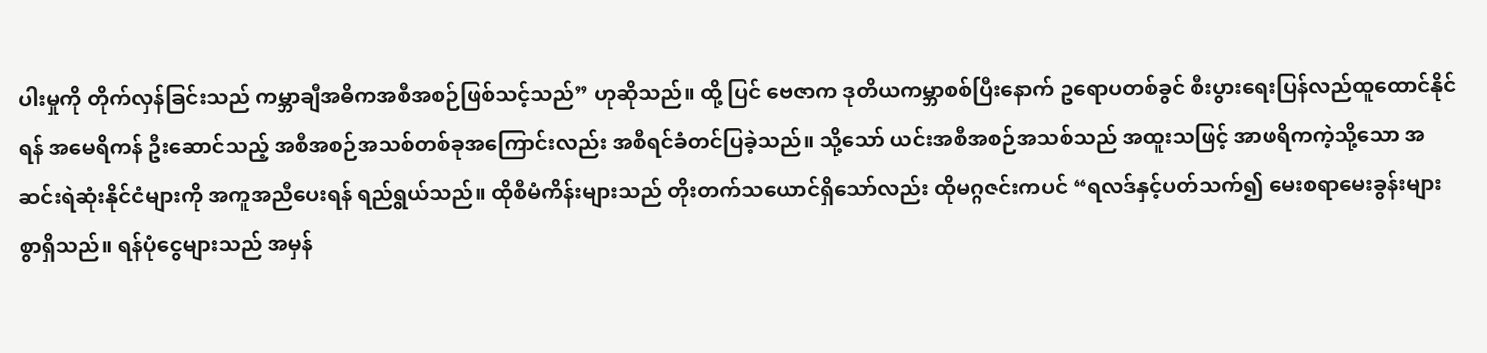ပါးမှုကို တိုက်လှန်ခြင်းသည် ကမ္ဘာချီအဓိကအစီအစဉ်ဖြစ်သင့်သည်” ဟုဆိုသည်။ ထို့ ပြင် ဗေဇာက ဒုတိယကမ္ဘာစစ်ပြီးနောက် ဥရောပတစ်ခွင် စီးပွားရေးပြန်လည်ထူထောင်နိုင်ရန် အမေရိကန် ဦးဆောင်သည့် အစီအစဉ်အသစ်တစ်ခုအကြောင်းလည်း အစီရင်ခံတင်ပြခဲ့သည်။ သို့သော် ယင်းအစီအစဉ်အသစ်သည် အထူးသဖြင့် အာဖရိကကဲ့သို့သော အဆင်းရဲဆုံးနိုင်ငံများကို အကူအညီပေးရန် ရည်ရွယ်သည်။ ထိုစီမံကိန်းများသည် တိုးတက်သယောင်ရှိသော်လည်း ထိုမဂ္ဂဇင်းကပင် “ရလဒ်နှင့်ပတ်သက်၍ မေးစရာမေးခွန်းများစွာရှိသည်။ ရန်ပုံငွေများသည် အမှန်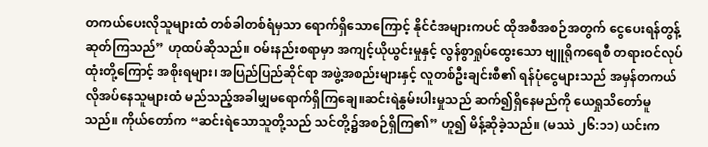တကယ်ပေးလိုသူများထံ တစ်ခါတစ်ရံမှသာ ရောက်ရှိသောကြောင့် နိုင်ငံအများကပင် ထိုအစီအစဉ်အတွက် ငွေပေးရန်တွန့်ဆုတ်ကြသည်” ဟုထပ်ဆိုသည်။ ဝမ်းနည်းစရာမှာ အကျင့်ယိုယွင်းမှုနှင့် လွန်စွာရှုပ်ထွေးသော ဗျူရိုကရေစီ တရားဝင်လုပ်ထုံးတို့ကြောင့် အစိုးရများ၊ အပြည်ပြည်ဆိုင်ရာ အဖွဲ့အစည်းများနှင့် လူတစ်ဦးချင်းစီ၏ ရန်ပုံငွေများသည် အမှန်တကယ်လိုအပ်နေသူများထံ မည်သည့်အခါမျှမရောက်ရှိကြချေ။ဆင်းရဲနွမ်းပါးမှုသည် ဆက်၍ရှိနေမည်ကို ယေရှုသိတော်မူသည်။ ကိုယ်တော်က “ဆင်းရဲသောသူတို့သည် သင်တို့၌အစဉ်ရှိကြ၏” ဟူ၍ မိန့်ဆိုခဲ့သည်။ (မဿဲ ၂၆:၁၁) ယင်းက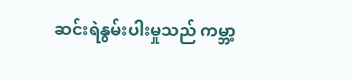ဆင်းရဲနွမ်းပါးမှုသည် ကမ္ဘာ့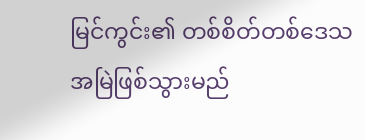မြင်ကွင်း၏ တစ်စိတ်တစ်ဒေသ အမြဲဖြစ်သွားမည်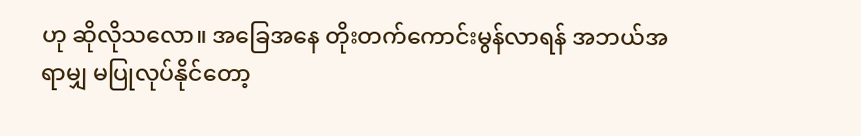ဟု ဆိုလိုသလော။ အခြေအနေ တိုးတက်ကောင်းမွန်လာရန် အဘယ်အရာမျှ မပြုလုပ်နိုင်တော့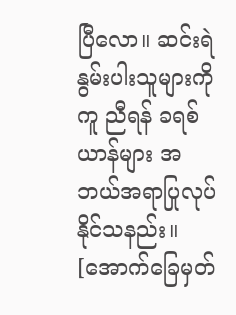ပြီလော။ ဆင်းရဲနွမ်းပါးသူများကိုကူ ညီရန် ခရစ်ယာန်များ အဘယ်အရာပြုလုပ်နိုင်သနည်း။
[အောက်ခြေမှတ်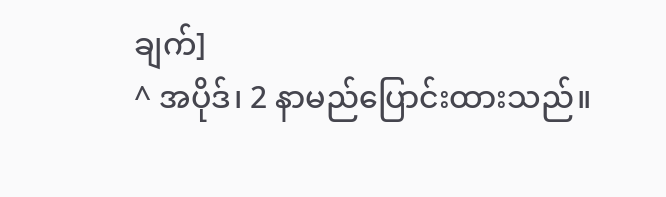ချက်]
^ အပိုဒ်၊ 2 နာမည်ပြောင်းထားသည်။